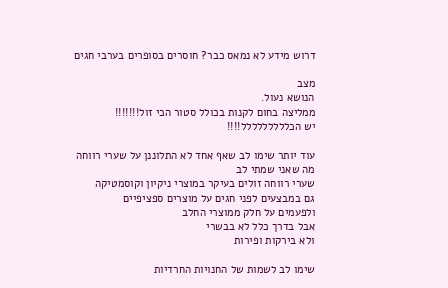דרוש מידע לא נמאס כבר? חוסרים בסופרים בערבי חגים

מצב
הנושא נעול.
ממליצה בחום לקנות בכולל סטור הכי זול!!!!!!!
יש הכללללללללל!!!!

עוד יותר שימו לב שאף אחד לא התלוננן על שערי רווחה
מה שאני שמתי לב
שערי רווחה זולים בעיקר במוצרי ניקיון וקוסמטיקה
גם במבצעים לפני חגים על מוצרים ספציפיים
ולפעמים על חלק ממוצרי החלב
אבל בדרך כלל לא בבשרי
ולא בירקות ופירות

שימו לב לשמות של החנויות החרדיות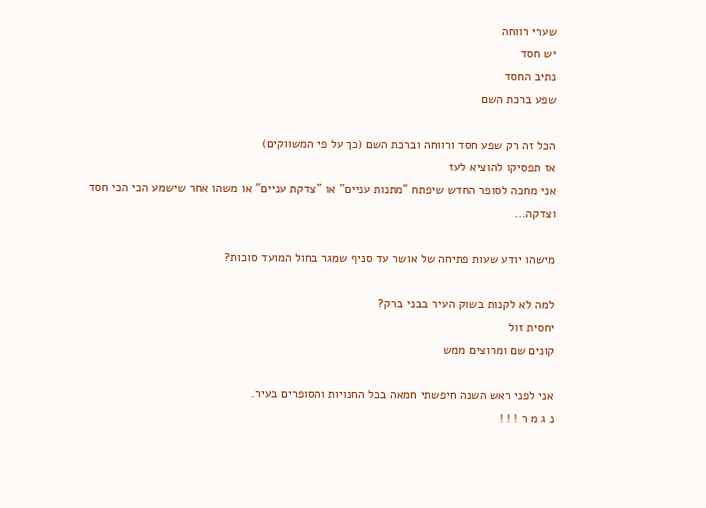שערי רווחה
יש חסד
נתיב החסד
שפע ברכת השם

הכל זה רק שפע חסד ורווחה וברכת השם (כך על פי המשווקים)
אז תפסיקו להוציא לעז
אני מחכה לסופר החדש שיפתח "מתנות עניים" או "צדקת עניים" או משהו אחר שישמע הכי הכי חסד וצדקה...

מישהו יודע שעות פתיחה של אושר עד סניף שמגר בחול המועד סוכות?

למה לא לקנות בשוק העיר בבני ברק?
יחסית זול
קונים שם ומרוצים ממש

אני לפני ראש השנה חיפשתי חמאה בכל החנויות והסופרים בעיר.
נ ג מ ר ! ! !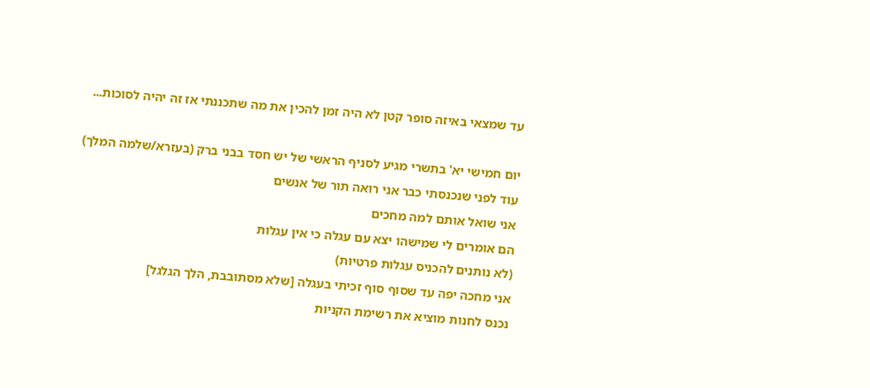עד שמצאי באיזה סופר קטן לא היה זמן להכין את מה שתכננתי אז זה יהיה לסוכות...

יום חמישי יא' בתשרי מגיע לסניף הראשי של יש חסד בבני ברק (בעזרא/שלמה המלך)
עוד לפני שנכנסתי כבר אני רואה תור של אנשים
אני שואל אותם למה מחכים
הם אומרים לי שמישהו יצא עם עגלה כי אין עגלות
(לא נותנים להכניס עגלות פרטיות)
אני מחכה יפה עד שסוף סוף זכיתי בעגלה [שלא מסתובבת, הלך הגלגל]
נכנס לחנות מוציא את רשימת הקניות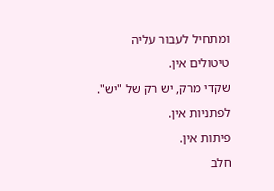ומתחיל לעבור עליה
טיטולים אין.
שקדי מרק, יש רק של "יש".
לפתניות אין.
פיתות אין.
חלב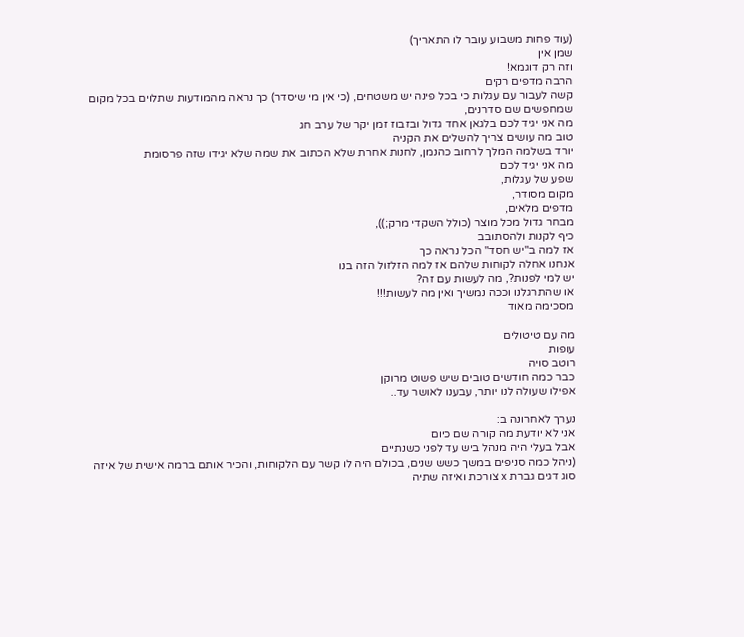(עוד פחות משבוע עובר לו התאריך)
שמן אין
וזה רק דוגמא!
הרבה מדפים רקים
קשה לעבור עם עגלות כי בכל פינה יש משטחים, (כי אין מי שיסדר) כך נראה מהמודעות שתלוים בכל מקום שמחפשים שם סדרנים,
מה אני יגיד לכם בלגאן אחד גדול ובזבוז זמן יקר של ערב חג
טוב מה עושים צריך להשלים את הקניה
יורד בשלמה המלך לרחוב כהנמן, לחנות אחרת שלא הכתוב את שמה שלא יגידו שזה פרסומת
מה אני יגיד לכם
שפע של עגלות,
מקום מסודר,
מדפים מלאים,
מבחר גדול מכל מוצר (כולל השקדי מרק;)),
כיף לקנות ולהסתובב
אז למה ב"יש חסד" הכל נראה כך
אנחנו אחלה לקוחות שלהם אז למה הזלזול הזה בנו
יש למי לפנות?, מה לעשות עם זה?
או שהתרגלנו וככה נמשיך ואין מה לעשות!!!
מסכימה מאוד

מה עם טיטולים
עופות
רוטב סויה
כבר כמה חודשים טובים שיש פשוט מרוקן
אפילו שעולה לנו יותר, עבענו לאושר עד..

נערך לאחרונה ב:
אני לא יודעת מה קורה שם כיום
אבל בעלי היה מנהל ביש עד לפני כשנתיים
(ניהל כמה סניפים במשך כשש שנים, בכולם היה לו קשר עם הלקוחות, והכיר אותם ברמה אישית של איזה סוג דגים גברת x צורכת ואיזה שתיה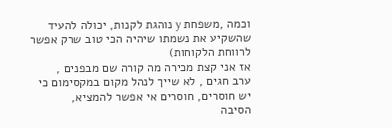וכמה ,משפחת y נוהגת לקנות, יכולה להעיד שהשקיע את נשמתו שיהיה הכי טוב שרק אפשר לרווחת הלקוחות)
אז אני קצת מכירה מה קורה שם מבפנים ,
ערב חגים , לא שייך לנהל מקום במקסימום כי יש חוסרים, חוסרים אי אפשר להמציא,
הסיבה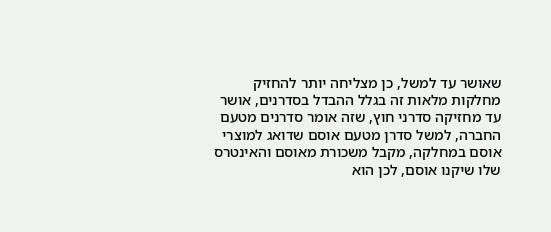שאושר עד למשל, כן מצליחה יותר להחזיק מחלקות מלאות זה בגלל ההבדל בסדרנים, אושר עד מחזיקה סדרני חוץ, שזה אומר סדרנים מטעם החברה, למשל סדרן מטעם אוסם שדואג למוצרי אוסם במחלקה, מקבל משכורת מאוסם והאינטרס שלו שיקנו אוסם, לכן הוא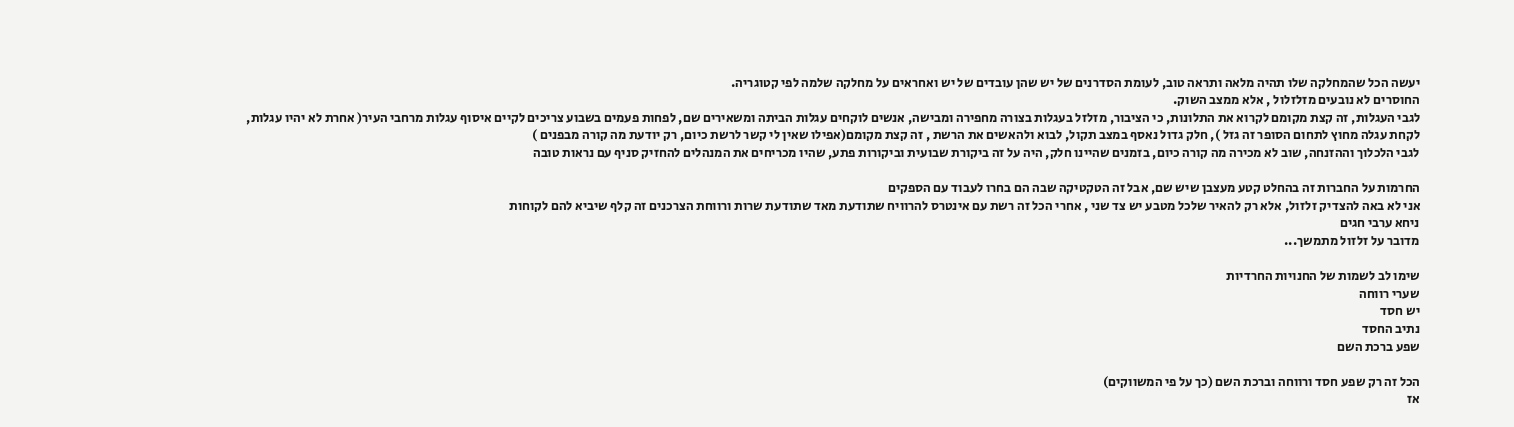יעשה הכל שהמחלקה שלו תהיה מלאה ותראה טוב, לעומת הסדרנים של יש שהן עובדים של יש ואחראים על מחלקה שלמה לפי קטוגריה.
החוסרים לא נובעים מזלזלול , אלא ממצב השוק.
לגבי העגלות, זה קצת מקומם לקרוא את התלונות, כי הציבור, מזלזל בעגלות בצורה מחפירה ומבישה, אנשים לוקחים עגלות הביתה ומשאירים שם, לפחות פעמים בשבוע צריכים לקיים איסוף עגלות מרחבי העיר( אחרת לא יהיו עגלות, לקחת עגלה מחוץ לתחום הסופר זה גזל ), חלק גדול נאסף במצב תקול, לבוא ולהאשים את הרשת , זה קצת מקומם(אפילו שאין לי קשר לרשת כיום, רק יודעת מה קורה מבפנים )
לגבי הלכלוך וההזנחה, שוב לא מכירה מה קורה כיום, בזמנים שהיינו חלק, היה על זה ביקורת שבועית וביקורות פתע, שהיו מכריחים את המנהלים להחזיק סניף עם נראות טובה

החרמות על החברות זה בהחלט קטע מעצבן שיש שם, אבל זה הטקטיקה שבה הם בחרו לעבוד עם הספקים
אני לא באה להצדיק זלזול, אלא רק להאיר שלכל מטבע יש צד שני , אחרי הכל זה רשת עם אינטרס להרוויח שתודעת מאד שתודעת שרות ורווחת הצרכנים זה קלף שיביא להם לקוחות
ניחא ערבי חגים
מדובר על זלזול מתמשך...

שימו לב לשמות של החנויות החרדיות
שערי רווחה
יש חסד
נתיב החסד
שפע ברכת השם

הכל זה רק שפע חסד ורווחה וברכת השם (כך על פי המשווקים)
אז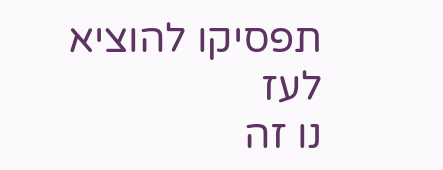תפסיקו להוציא לעז
נו זה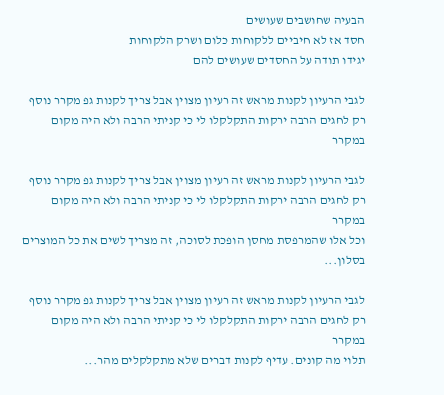הבעיה שחושבים שעושים
חסד אז לא חיביים ללקוחות כלום ושרק הלקוחות
יגידו תודה על החסדים שעושים להם

לגבי הרעיון לקנות מראש זה רעיון מצוין אבל צריך לקנות גפ מקרר נוסף רק לחגים הרבה ירקות התקלקלו לי כי קניתי הרבה ולא היה מקום במקרר

לגבי הרעיון לקנות מראש זה רעיון מצוין אבל צריך לקנות גפ מקרר נוסף רק לחגים הרבה ירקות התקלקלו לי כי קניתי הרבה ולא היה מקום במקרר
וכל אלו שהמרפסת מחסן הופכת לסוכה, זה מצריך לשים את כל המוצרים בסלון...

לגבי הרעיון לקנות מראש זה רעיון מצוין אבל צריך לקנות גפ מקרר נוסף רק לחגים הרבה ירקות התקלקלו לי כי קניתי הרבה ולא היה מקום במקרר
תלוי מה קונים. עדיף לקנות דברים שלא מתקלקלים מהר...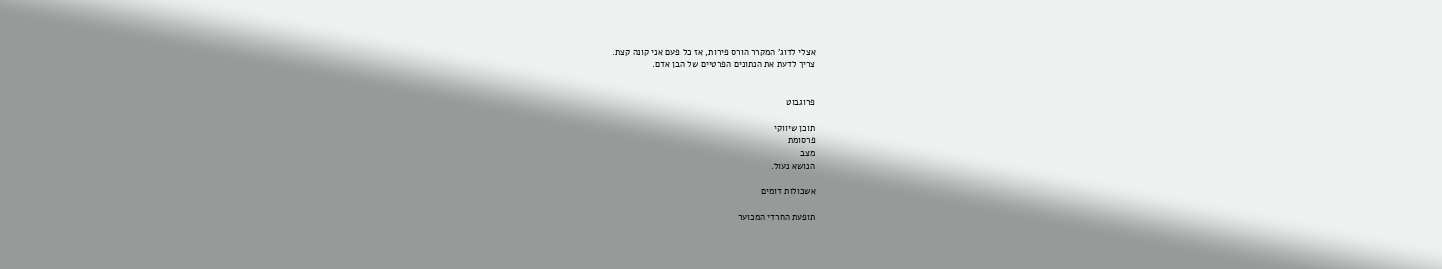אצלי לדוג' המקרר הורס פירות, אז כל פעם אני קונה קצת.
צריך לדעת את הנתונים הפרטיים של הבן אדם.


פרוגבוט

תוכן שיווקי
פרסומת
מצב
הנושא נעול.

אשכולות דומים

תופעת החרדי המכוער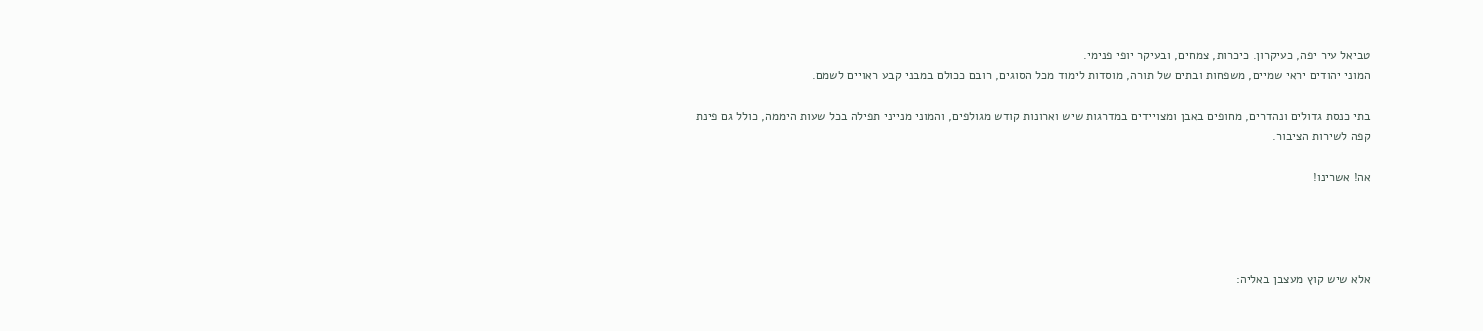טביאל עיר יפה, כעיקרון. כיכרות, צמחים, ובעיקר יופי פנימי.
המוני יהודים יראי שמיים, משפחות ובתים של תורה, מוסדות לימוד מכל הסוגים, רובם ככולם במבני קבע ראויים לשמם.

בתי כנסת גדולים ונהדרים, מחופים באבן ומצויידים במדרגות שיש וארונות קודש מגולפים, והמוני מנייני תפילה בכל שעות היממה, כולל גם פינת קפה לשירות הציבור.

אה! אשרינו!




אלא שיש קוץ מעצבן באליה: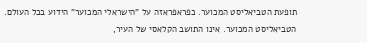תופעת הטביאליסט המכוער. כפראפראזה על "הישראלי המכוער" הידוע בכל העולם.
הטביאליסט המכוער. אינו התושב הקלאסי של העיר,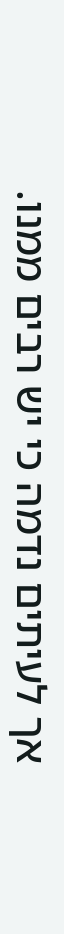אך לעיתים נדמה כי יש רבים ממנו.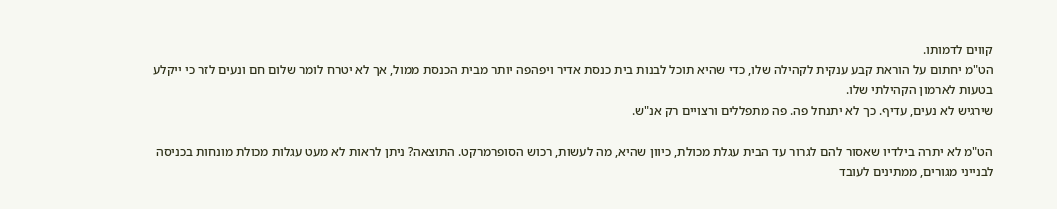קווים לדמותו.
הט"מ יחתום על הוראת קבע ענקית לקהילה שלו, כדי שהיא תוכל לבנות בית כנסת אדיר ויפהפה יותר מבית הכנסת ממול, אך לא יטרח לומר שלום חם ונעים לזר כי ייקלע בטעות לארמון הקהילתי שלו.
שירגיש לא נעים, עדיף. כך לא יתנחל פה. פה מתפללים ורצויים רק אנ"ש.

הט"מ לא יתרה בילדיו שאסור להם לגרור עד הבית עגלת מכולת, כיוון שהיא, מה לעשות, רכוש הסופרמרקט. התוצאה? ניתן לראות לא מעט עגלות מכולת מונחות בכניסה לבנייני מגורים, ממתינים לעובד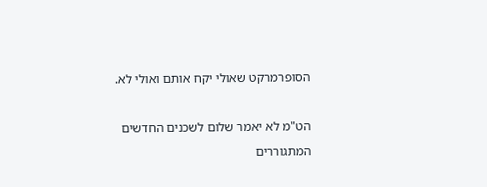הסופרמרקט שאולי יקח אותם ואולי לא.

הט"מ לא יאמר שלום לשכנים החדשים המתגוררים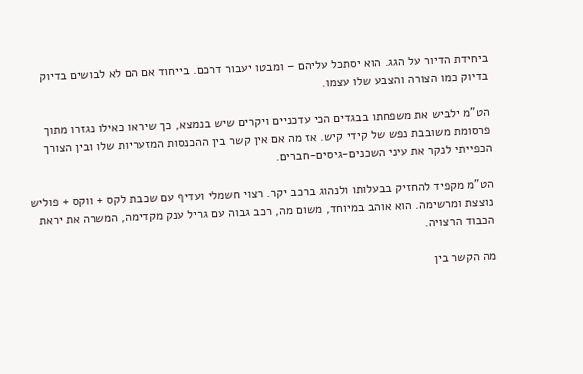ביחידת הדיור על הגג. הוא יסתכל עליהם – ומבטו יעבור דרכם. בייחוד אם הם לא לבושים בדיוק בדיוק כמו הצורה והצבע שלו עצמו.

הט"מ ילביש את משפחתו בבגדים הכי עדכניים ויקרים שיש בנמצא, כך שיראו כאילו נגזרו מתוך פרסומת משובבת נפש של קידי קיש. אז מה אם אין קשר בין ההכנסות המזעריות שלו ובין הצורך הכפייתי לנקר את עיני השכנים-גיסים-חברים.

הט"מ מקפיד להחזיק בבעלותו ולנהוג ברכב יקר. רצוי חשמלי ועדיף עם שכבת לקס + ווקס + פוליש נוצצת ומרשימה. הוא אוהב במיוחד, משום מה, רכב גבוה עם גריל ענק מקדימה, המשרה את יראת הכבוד הרצויה.

מה הקשר בין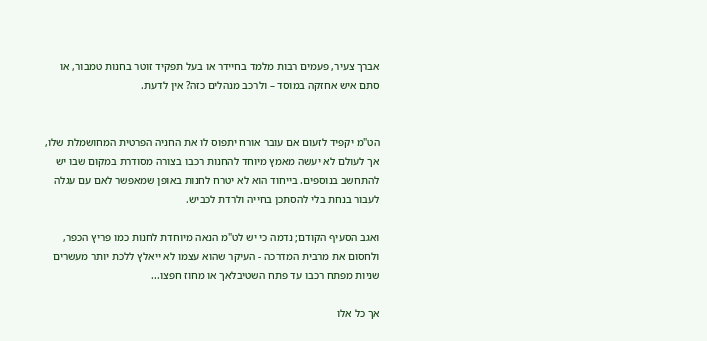אברך צעיר, פעמים רבות מלמד בחיידר או בעל תפקיד זוטר בחנות טמבור, או סתם איש אחזקה במוסד – ולרכב מנהלים כזה? אין לדעת.


הט"מ יקפיד לזעום אם עובר אורח יתפוס לו את החניה הפרטית המחושמלת שלו, אך לעולם לא יעשה מאמץ מיוחד להחנות רכבו בצורה מסודרת במקום שבו יש להתחשב בנוספים. בייחוד הוא לא יטרח לחנות באופן שמאפשר לאם עם עגלה לעבור בנחת בלי להסתכן בחייה ולרדת לכביש.

ואגב הסעיף הקודם; נדמה כי יש לט"מ הנאה מיוחדת לחנות כמו פריץ הכפר, ולחסום את מרבית המדרכה - העיקר שהוא עצמו לא ייאלץ ללכת יותר מעשרים שניות מפתח רכבו עד פתח השטיבלאך או מחוז חפצו...

אך כל אלו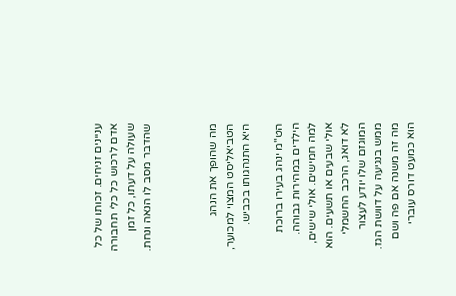עניינים זניחים. זכותו של כל אדם לרכוש כל כלי תחבורה שעולה על דעתו, כל זמן שהדבר מסב לו הנאה ונחת.



מה שהופך את הנהג הטביאליסט המצוי למכוער, היא התנהגותו בכביש.

הט"מ ינהג בעירו ברוכת הילדים במהירות גבוהה. למה חמישים. אולי שישים, אולי שבעים או תשעים. הוא לא דואג, הרכב החשמלי המוגזם שלו יודע לעצור ממש בנגיעה על דוושת הגז. מה זה משנה אם פה ושם הוא כמעט דורס עוברי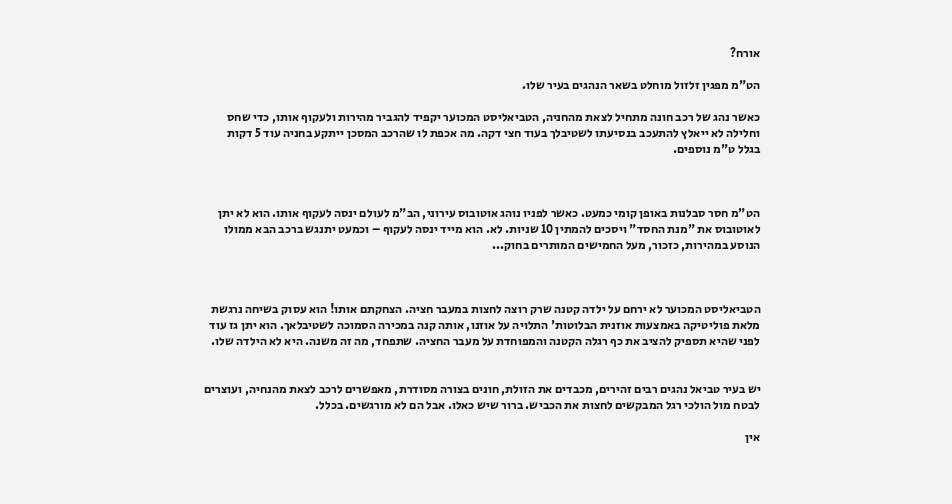אורח?

הט"מ מפגין זלזול מוחלט בשאר הנהגים בעיר שלו.

כאשר נהג של רכב חונה מתחיל לצאת מהחניה, הטביאליסט המכוער יקפיד להגביר מהירות ולעקוף אותו, כדי שחס וחלילה לא ייאלץ להתעכב בנסיעתו לשטיבלך בעוד חצי דקה. מה אכפת לו שהרכב המסכן ייתקע בחניה עוד 5 דקות בגלל ט"מ נוספים.



הט"מ חסר סבלנות באופן קומי כמעט. כאשר לפניו נוהג אוטובוס עירוני, הב"מ לעולם ינסה לעקוף אותו. הוא לא יתן לאוטובוס את "מנת החסד" ויסכים להמתין 10 שניות. לא. הוא מייד ינסה לעקוף – וכמעט יתנגש ברכב הבא ממולו הנוסע במהירות, כזכור, מעל החמישים המותרים בחוק...



הטביאליסט המכוער לא ירחם על ילדה קטנה שרק רוצה לחצות במעבר חציה. הצחקתם אותו! הוא עסוק בשיחה נרגשת מלאת פוליטיקה באמצעות אוזנית הבלוטות' התלויה על אוזנו, אותה קנה במכירה הסמוכה לשטיבלאך. הוא יתן גז עוד לפני שהיא תספיק להציב את כף רגלה הקטנה והמפוחדת על מעבר החציה. שתפחד, מה זה משנה. היא לא הילדה שלו.


יש בעיר טביאל נהגים רבים זהירים, מכבדים את הזולת, חונים בצורה מסודרת, מאפשרים לרכב לצאת מהנחיה, ועוצרים לבטח מול הולכי רגל המבקשים לחצות את הכביש. ברור שיש כאלו. אבל הם לא מורגשים. בכלל.

אין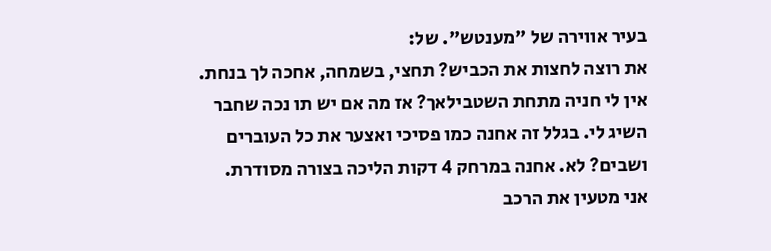בעיר אווירה של "מענטש". של:
את רוצה לחצות את הכביש? תחצי, בשמחה, אחכה לך בנחת.
אין לי חניה מתחת השטבילאך? אז מה אם יש תו נכה שחבר השיג לי. בגלל זה אחנה כמו פסיכי ואצער את כל העוברים ושבים? לא. אחנה במרחק 4 דקות הליכה בצורה מסודרת.
אני מטעין את הרכב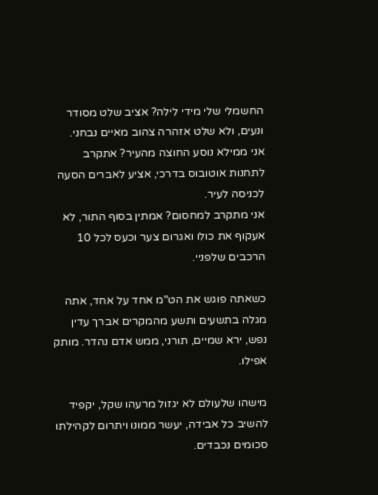החשמלי שלי מידי לילה? אציב שלט מסודר ונעים, ולא שלט אזהרה צהוב מאיים נבחני.
אני ממילא נוסע החוצה מהעיר? אתקרב לתחנות אוטובוס בדרכי, אציע לאברים הסעה לכניסה לעיר.
אני מתקרב למחסום? אמתין בסוף התור, לא אעקוף את כולו ואגרום צער וכעס לכל 10 הרכבים שלפניי.

כשאתה פוגש את הט"מ אחד על אחד, אתה מגלה בתשעים ותשע מהמקרים אברך עדין נפש, ירא שמיים, תורני, ממש אדם נהדר. מותק אפילו.

מישהו שלעולם לא יגזול מרעהו שקל, יקפיד להשיב כל אבידה, יעשר ממונו ויתרום לקהילתו סכומים נכבדים.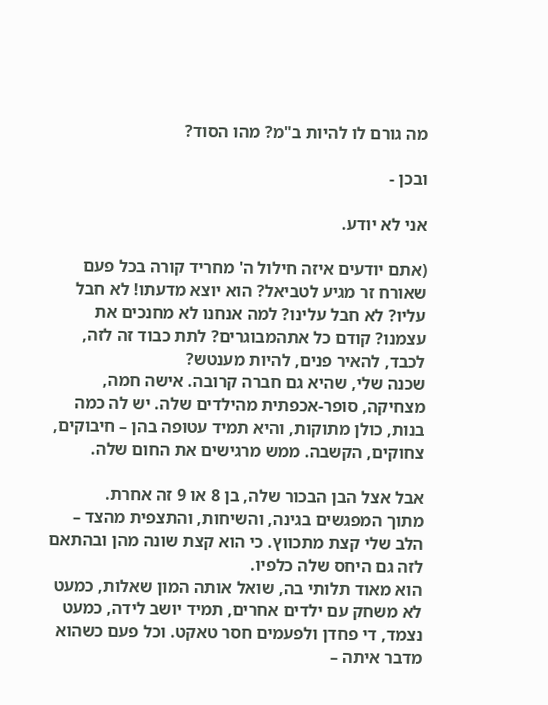מה גורם לו להיות ב"מ? מהו הסוד?

ובכן -

אני לא יודע.

(אתם יודעים איזה חילול ה' מחריד קורה בכל פעם שאורח זר מגיע לטביאל? הוא יוצא מדעתו! לא חבל עליו? לא חבל עלינו? למה אנחנו לא מחנכים את עצמנו? קודם כל אתהמבוגרים? לתת כבוד זה לזה, לכבד, להאיר פנים, להיות מענטש?
שכנה שלי, שהיא גם חברה קרובה. אישה חמה, מצחיקה, סופר-אכפתית מהילדים שלה. יש לה כמה בנות, כולן מתוקות, והיא תמיד עטופה בהן – חיבוקים, צחוקים, הקשבה. ממש מרגישים את החום שלה.

אבל אצל הבן הבכור שלה, בן 8 או 9 זה אחרת.
מתוך המפגשים בגינה, והשיחות, והתצפית מהצד – הלב שלי קצת מתכווץ. כי הוא קצת שונה מהן ובהתאם לזה גם היחס שלה כלפיו.
הוא מאוד תלותי בה, שואל אותה המון שאלות, כמעט לא משחק עם ילדים אחרים, תמיד יושב לידה, כמעט נצמד, די פחדן ולפעמים חסר טאקט. וכל פעם כשהוא מדבר איתה –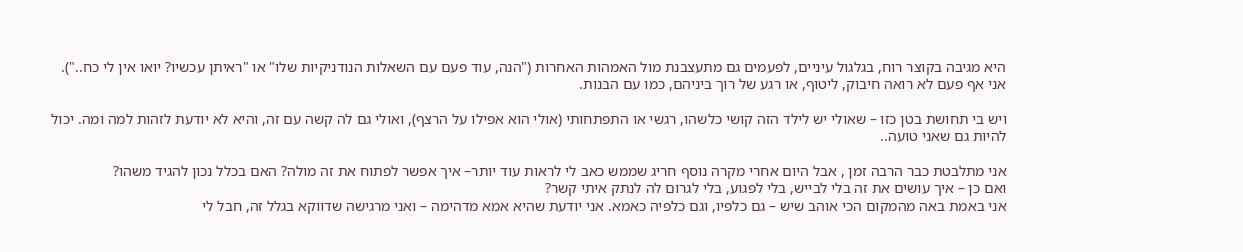היא מגיבה בקוצר רוח, בגלגול עיניים, לפעמים גם מתעצבנת מול האמהות האחרות ("הנה, עוד פעם עם השאלות הנודניקיות שלו" או "ראיתן עכשיו? יואו אין לי כח..").
אני אף פעם לא רואה חיבוק, ליטוף, או רגע של רוך ביניהם, כמו עם הבנות.

ויש בי תחושת בטן כזו – שאולי יש לילד הזה קושי כלשהו, רגשי או התפתחותי (אולי הוא אפילו על הרצף), ואולי גם לה קשה עם זה, והיא לא יודעת לזהות למה ומה. יכול להיות גם שאני טועה..

אני מתלבטת כבר הרבה זמן , אבל היום אחרי מקרה נוסף חריג שממש כאב לי לראות עוד יותר– איך אפשר לפתוח את זה מולה? האם בכלל נכון להגיד משהו?
ואם כן – איך עושים את זה בלי לבייש, בלי לפגוע, בלי לגרום לה לנתק איתי קשר?
אני באמת באה מהמקום הכי אוהב שיש – גם כלפיו, וגם כלפיה כאמא. אני יודעת שהיא אמא מדהימה – ואני מרגישה שדווקא בגלל זה, חבל לי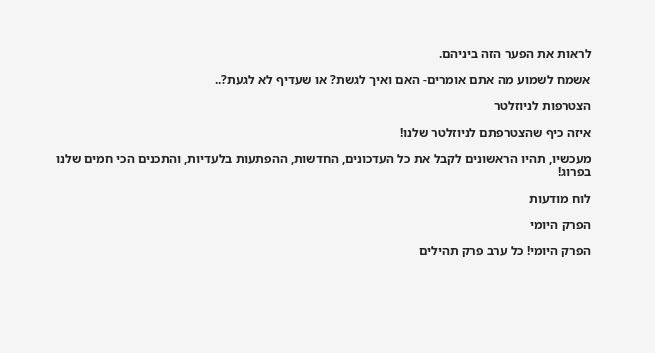לראות את הפער הזה ביניהם.

אשמח לשמוע מה אתם אומרים- האם ואיך לגשת? או שעדיף לא לגעת?..

הצטרפות לניוזלטר

איזה כיף שהצטרפתם לניוזלטר שלנו!

מעכשיו, תהיו הראשונים לקבל את כל העדכונים, החדשות, ההפתעות בלעדיות, והתכנים הכי חמים שלנו בפרוג!

לוח מודעות

הפרק היומי

הפרק היומי! כל ערב פרק תהילים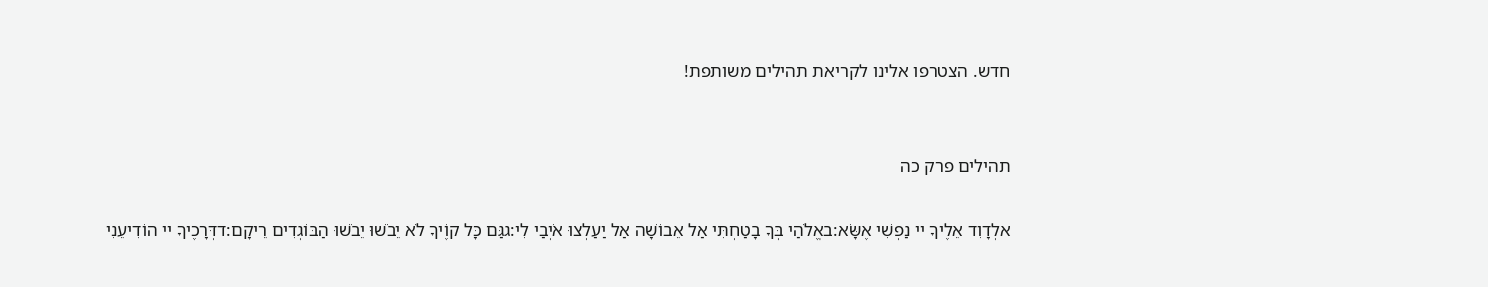חדש. הצטרפו אלינו לקריאת תהילים משותפת!


תהילים פרק כה

אלְדָוִד אֵלֶיךָ יי נַפְשִׁי אֶשָּׂא:באֱלֹהַי בְּךָ בָטַחְתִּי אַל אֵבוֹשָׁה אַל יַעַלְצוּ אֹיְבַי לִי:גגַּם כָּל קוֶֹיךָ לֹא יֵבֹשׁוּ יֵבֹשׁוּ הַבּוֹגְדִים רֵיקָם:דדְּרָכֶיךָ יי הוֹדִיעֵנִי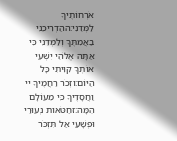אֹרְחוֹתֶיךָ לַמְּדֵנִי:ההַדְרִיכֵנִי בַאֲמִתֶּךָ וְלַמְּדֵנִי כִּי אַתָּה אֱלֹהֵי יִשְׁעִי אוֹתְךָ קִוִּיתִי כָּל הַיּוֹם:וזְכֹר רַחֲמֶיךָ יי וַחֲסָדֶיךָ כִּי מֵעוֹלָם הֵמָּה:זחַטֹּאות נְעוּרַי וּפְשָׁעַי אַל תִּזְכֹּר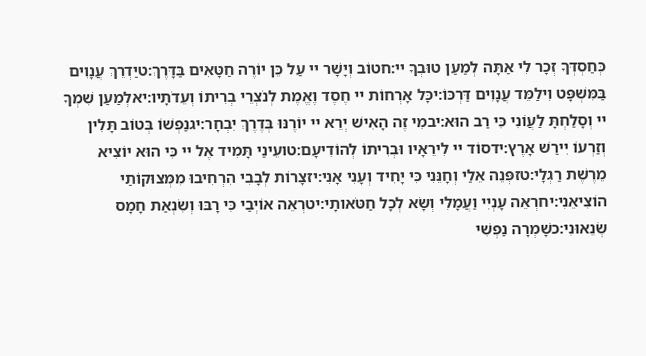כְּחַסְדְּךָ זְכָר לִי אַתָּה לְמַעַן טוּבְךָ יי:חטוֹב וְיָשָׁר יי עַל כֵּן יוֹרֶה חַטָּאִים בַּדָּרֶךְ:טיַדְרֵךְ עֲנָוִים בַּמִּשְׁפָּט וִילַמֵּד עֲנָוִים דַּרְכּוֹ:יכָּל אָרְחוֹת יי חֶסֶד וֶאֱמֶת לְנֹצְרֵי בְרִיתוֹ וְעֵדֹתָיו:יאלְמַעַן שִׁמְךָ יי וְסָלַחְתָּ לַעֲוֹנִי כִּי רַב הוּא:יבמִי זֶה הָאִישׁ יְרֵא יי יוֹרֶנּוּ בְּדֶרֶךְ יִבְחָר:יגנַפְשׁוֹ בְּטוֹב תָּלִין וְזַרְעוֹ יִירַשׁ אָרֶץ:ידסוֹד יי לִירֵאָיו וּבְרִיתוֹ לְהוֹדִיעָם:טועֵינַי תָּמִיד אֶל יי כִּי הוּא יוֹצִיא מֵרֶשֶׁת רַגְלָי:טזפְּנֵה אֵלַי וְחָנֵּנִי כִּי יָחִיד וְעָנִי אָנִי:יזצָרוֹת לְבָבִי הִרְחִיבוּ מִמְּצוּקוֹתַי הוֹצִיאֵנִי:יחרְאֵה עָנְיִי וַעֲמָלִי וְשָׂא לְכָל חַטֹּאותָי:יטרְאֵה אוֹיְבַי כִּי רָבּוּ וְשִׂנְאַת חָמָס שְׂנֵאוּנִי:כשָׁמְרָה נַפְשִׁי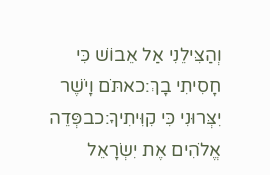וְהַצִּילֵנִי אַל אֵבוֹשׁ כִּי חָסִיתִי בָךְ:כאתֹּם וָיֹשֶׁר יִצְּרוּנִי כִּי קִוִּיתִיךָ:כבפְּדֵה אֱלֹהִים אֶת יִשְׂרָאֵל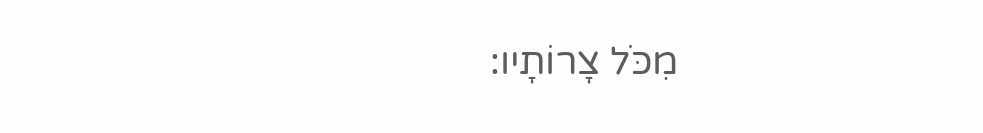מִכֹּל צָרוֹתָיו: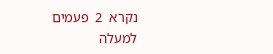נקרא  2  פעמים
למעלה